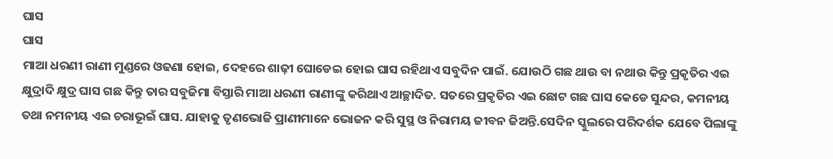ଘାସ
ଘାସ
ମାଆ ଧରଣୀ ରାଣୀ ମୁଣ୍ଡରେ ଓଢଣା ହୋଇ, ଦେହରେ ଶାଢ଼ୀ ଘୋଡେଇ ହୋଇ ଘାସ ରହିଥାଏ ସବୁଦିନ ପାଇଁ. ଯୋଉଠି ଗଛ ଥାଉ ବା ନଥାଉ କିନ୍ତୁ ପ୍ରକୃତିର ଏଇ କ୍ଷୁଦ୍ରାଦି କ୍ଷୁଦ୍ର ଘାସ ଗଛ କିନ୍ତୁ ତାର ସବୁଜିମା ବିସ୍ତାରି ମାଆ ଧରଣୀ ରାଣୀଙ୍କୁ କରିଥାଏ ଆଚ୍ଛାଦିତ. ସତରେ ପ୍ରକୃତିର ଏଇ ଛୋଟ ଗଛ ଘାସ କେଡେ ସୁନ୍ଦର, କମନୀୟ ତଥା ନମନୀୟ ଏଇ ଚରାଭୂଇଁ ଘାସ. ଯାହାକୁ ତୃଣଭୋଜି ପ୍ରାଣୀମାନେ ଭୋଜନ କରି ସୁସ୍ଥ ଓ ନିରାମୟ ଜୀବନ ଜିଅନ୍ତି.ସେଦିନ ସ୍କୁଲରେ ପରିଦର୍ଶକ ଯେବେ ପିଲାଙ୍କୁ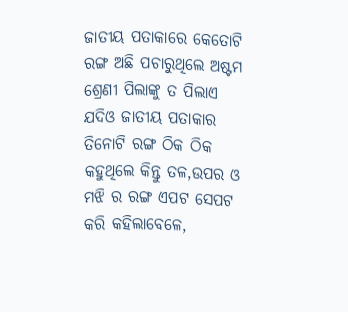ଜାତୀୟ ପତାକାରେ କେତୋଟି ରଙ୍ଗ ଅଛି ପଚାରୁଥିଲେ ଅଷ୍ଟମ ଶ୍ରେଣୀ ପିଲାଙ୍କୁ ତ ପିଲାଏ ଯଦିଓ ଜାତୀୟ ପତାକାର ତିନୋଟି ରଙ୍ଗ ଠିକ ଠିକ କହୁଥିଲେ କିନ୍ତୁ ତଳ,ଉପର ଓ ମଝି ର ରଙ୍ଗ ଏପଟ ସେପଟ କରି କହିଲାବେଳେ,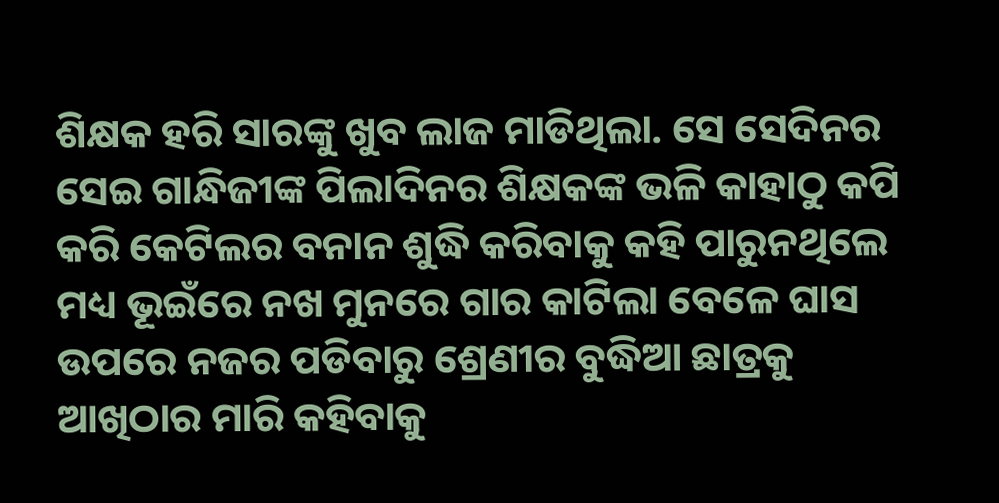ଶିକ୍ଷକ ହରି ସାରଙ୍କୁ ଖୁବ ଲାଜ ମାଡିଥିଲା. ସେ ସେଦିନର ସେଇ ଗାନ୍ଧିଜୀଙ୍କ ପିଲାଦିନର ଶିକ୍ଷକଙ୍କ ଭଳି କାହାଠୁ କପି କରି କେଟିଲର ବନାନ ଶୁଦ୍ଧି କରିବାକୁ କହି ପାରୁନଥିଲେ ମଧ୍ୟ ଭୂଇଁରେ ନଖ ମୁନରେ ଗାର କାଟିଲା ବେଳେ ଘାସ ଉପରେ ନଜର ପଡିବାରୁ ଶ୍ରେଣୀର ବୁଦ୍ଧିଆ ଛାତ୍ରକୁ ଆଖିଠାର ମାରି କହିବାକୁ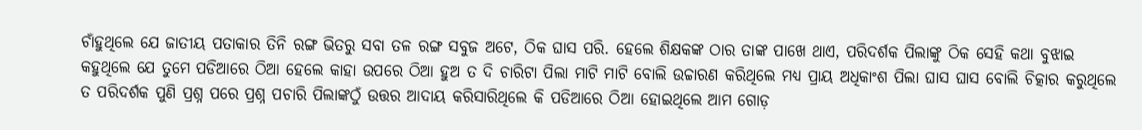ଚାଁହୁଥିଲେ ଯେ ଜାତୀୟ ପତାକାର ତିନି ରଙ୍ଗ ଭିତରୁ ସବା ତଳ ରଙ୍ଗ ସବୁଜ ଅଟେ, ଠିକ ଘାସ ପରି. ହେଲେ ଶିକ୍ଷକଙ୍କ ଠାର ତାଙ୍କ ପାଖେ ଥାଏ, ପରିଦର୍ଶକ ପିଲାଙ୍କୁ ଠିକ ସେହି କଥା ବୁଝାଇ କହୁଥିଲେ ଯେ ତୁମେ ପଡିଆରେ ଠିଆ ହେଲେ କାହା ଉପରେ ଠିଆ ହୁଅ ତ ଦି ଚାରିଟା ପିଲା ମାଟି ମାଟି ବୋଲି ଉଚ୍ଚାରଣ କରିଥିଲେ ମଧ୍ୟ ପ୍ରାୟ ଅଧିକାଂଶ ପିଲା ଘାସ ଘାସ ବୋଲି ଚିତ୍କାର କରୁଥିଲେ ତ ପରିଦର୍ଶକ ପୁଣି ପ୍ରଶ୍ନ ପରେ ପ୍ରଶ୍ନ ପଚାରି ପିଲାଙ୍କଠୁଁ ଉତ୍ତର ଆଦାୟ କରିସାରିଥିଲେ କି ପଡିଆରେ ଠିଆ ହୋଇଥିଲେ ଆମ ଗୋଡ଼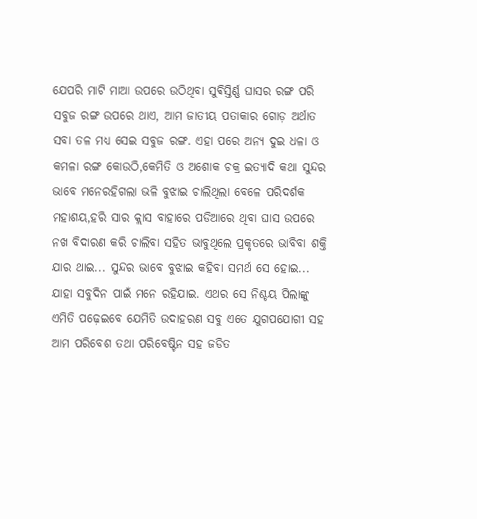ଯେପରି ମାଟି ମାଆ ଉପରେ ଉଠିଥିବା ସୁଵିସ୍ତିର୍ଣ୍ଣ ଘାସର ରଙ୍ଗ ପରି ସବୁଜ ରଙ୍ଗ ଉପରେ ଥାଏ, ଆମ ଜାତୀୟ ପତାକାର ଗୋଡ଼ ଅର୍ଥାତ ସବା ତଳ ମଧ୍ୟ ସେଇ ସବୁଜ ରଙ୍ଗ. ଏହା ପରେ ଅନ୍ୟ ଦୁଇ ଧଳା ଓ କମଳା ରଙ୍ଗ କୋଉଠି,କେମିତି ଓ ଅଶୋକ ଚକ୍ର ଇତ୍ୟାଦି କଥା ସୁନ୍ଦର ଭାବେ ମନେରହିଗଲା ଭଳି ବୁଝାଇ ଚାଲିଥିଲା ବେଳେ ପରିଦର୍ଶକ ମହାଶୟ,ହରି ସାର କ୍ଲାସ ବାହାରେ ପଡିଆରେ ଥିବା ଘାସ ଉପରେ ନଖ ବିଦାରଣ କରି ଚାଲିବା ସହିତ ଭାବୁଥିଲେ ପ୍ରକୃତରେ ଭାବିବା ଶକ୍ତି ଯାର ଥାଇ... ସୁନ୍ଦର ଭାବେ ବୁଝାଇ କହିବା ସମର୍ଥ ସେ ହୋଇ... ଯାହା ସବୁଦିନ ପାଇଁ ମନେ ରହିଯାଇ. ଏଥର ସେ ନିଶ୍ଚୟ ପିଲାଙ୍କୁ ଏମିତି ପଢ଼େଇବେ ଯେମିତି ଉଦାହରଣ ସବୁ ଏତେ ଯୁଗପଯୋଗୀ ସହ ଆମ ପରିବେଶ ତଥା ପରିବେଷ୍ଟିନ ସହ ଜଡିତ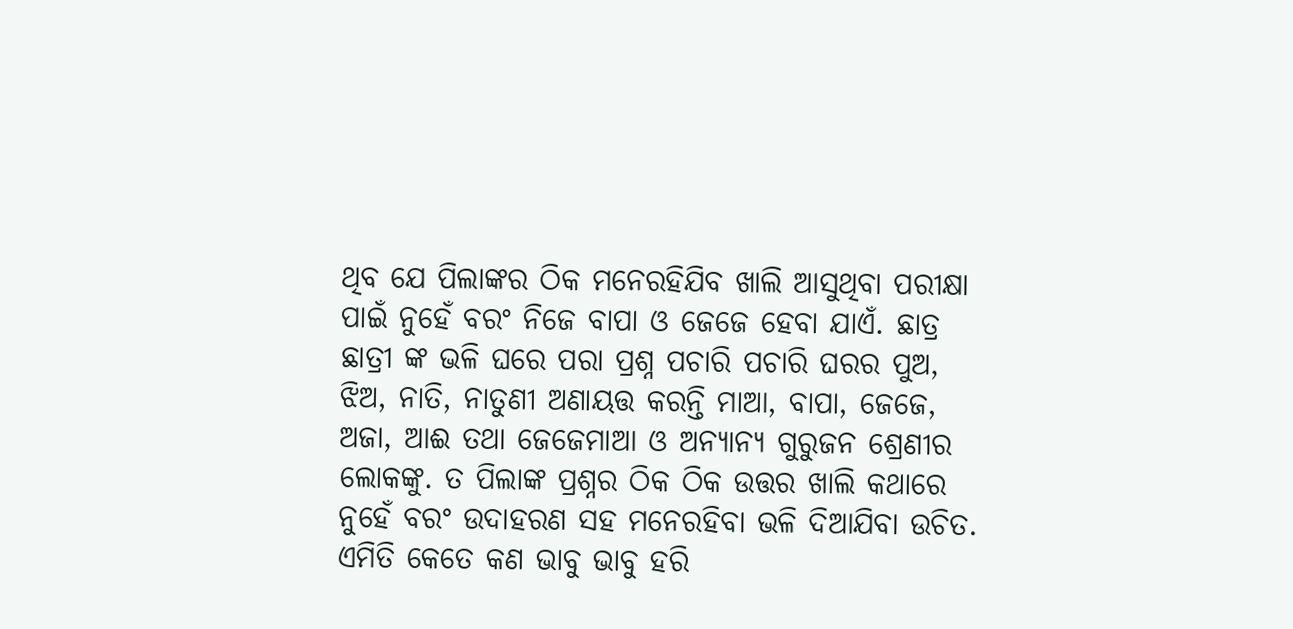ଥିବ ଯେ ପିଲାଙ୍କର ଠିକ ମନେରହିଯିବ ଖାଲି ଆସୁଥିବା ପରୀକ୍ଷା ପାଇଁ ନୁହେଁ ବରଂ ନିଜେ ବାପା ଓ ଜେଜେ ହେବା ଯାଏଁ. ଛାତ୍ର ଛାତ୍ରୀ ଙ୍କ ଭଳି ଘରେ ପରା ପ୍ରଶ୍ନ ପଚାରି ପଚାରି ଘରର ପୁଅ, ଝିଅ, ନାତି, ନାତୁଣୀ ଅଣାୟତ୍ତ କରନ୍ତି ମାଆ, ବାପା, ଜେଜେ, ଅଜା, ଆଈ ତଥା ଜେଜେମାଆ ଓ ଅନ୍ୟାନ୍ୟ ଗୁରୁଜନ ଶ୍ରେଣୀର ଲୋକଙ୍କୁ. ତ ପିଲାଙ୍କ ପ୍ରଶ୍ନର ଠିକ ଠିକ ଉତ୍ତର ଖାଲି କଥାରେ ନୁହେଁ ବରଂ ଉଦାହରଣ ସହ ମନେରହିବା ଭଳି ଦିଆଯିବା ଉଚିତ.
ଏମିତି କେତେ କଣ ଭାବୁ ଭାବୁ ହରି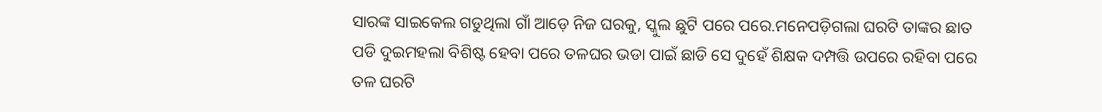ସାରଙ୍କ ସାଇକେଲ ଗଡୁଥିଲା ଗାଁ ଆଡ଼େ ନିଜ ଘରକୁ, ସ୍କୁଲ ଛୁଟି ପରେ ପରେ.ମନେପଡ଼ିଗଲା ଘରଟି ତାଙ୍କର ଛାତ ପଡି ଦୁଇମହଲା ବିଶିଷ୍ଟ ହେବା ପରେ ତଳଘର ଭଡା ପାଇଁ ଛାଡି ସେ ଦୁହେଁ ଶିକ୍ଷକ ଦମ୍ପତ୍ତି ଉପରେ ରହିବା ପରେ ତଳ ଘରଟି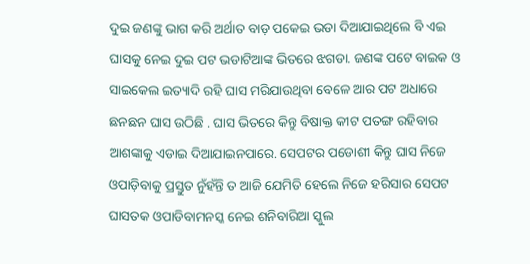ଦୁଇ ଜଣଙ୍କୁ ଭାଗ କରି ଅର୍ଥାତ ବାଡ଼ ପକେଇ ଭଡା ଦିଆଯାଇଥିଲେ ବି ଏଇ ଘାସକୁ ନେଇ ଦୁଇ ପଟ ଭଡାଟିଆଙ୍କ ଭିତରେ ଝଗଡା. ଜଣଙ୍କ ପଟେ ବାଇକ ଓ ସାଇକେଲ ଇତ୍ୟାଦି ରହି ଘାସ ମରିଯାଉଥିବା ବେଳେ ଆର ପଟ ଅଧାରେ ଛନଛନ ଘାସ ଉଠିଛି . ଘାସ ଭିତରେ କିନ୍ତୁ ବିଷାକ୍ତ କୀଟ ପତଙ୍ଗ ରହିବାର ଆଶଙ୍କାକୁ ଏଡାଇ ଦିଆଯାଇନପାରେ. ସେପଟର ପଡୋଶୀ କିନ୍ତୁ ଘାସ ନିଜେ ଓପାଡ଼ିବାକୁ ପ୍ରସ୍ତୁତ ନୁଁହଁନ୍ତି ତ ଆଜି ଯେମିତି ହେଲେ ନିଜେ ହରିସାର ସେପଟ ଘାସତକ ଓପାଡିବାମନସ୍କ ନେଇ ଶନିବାରିଆ ସ୍କୁଲ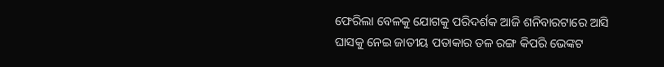ଫେରିଲା ବେଳକୁ ଯୋଗକୁ ପରିଦର୍ଶକ ଆଜି ଶନିବାରଟାରେ ଆସି ଘାସକୁ ନେଇ ଜାତୀୟ ପତାକାର ତଳ ରଙ୍ଗ କିପରି ଭେଙ୍କଟ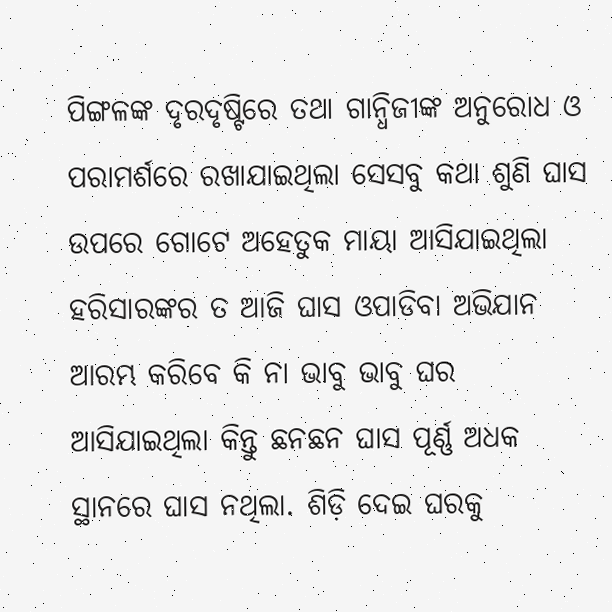ପିଙ୍ଗଳଙ୍କ ଦୃରଦୃଷ୍ଟିରେ ତଥା ଗାନ୍ଧିଜୀଙ୍କ ଅନୁରୋଧ ଓ ପରାମର୍ଶରେ ରଖାଯାଇଥିଲା ସେସବୁ କଥା ଶୁଣି ଘାସ ଉପରେ ଗୋଟେ ଅହେତୁକ ମାୟା ଆସିଯାଇଥିଲା ହରିସାରଙ୍କର ତ ଆଜି ଘାସ ଓପାଡିବା ଅଭିଯାନ ଆରମ୍ଭ କରିବେ କି ନା ଭାବୁ ଭାବୁ ଘର ଆସିଯାଇଥିଲା କିନ୍ତୁ ଛନଛନ ଘାସ ପୂର୍ଣ୍ଣ ଅଧକ ସ୍ଥାନରେ ଘାସ ନଥିଲା. ଶିଡ଼ି ଦେଇ ଘରକୁ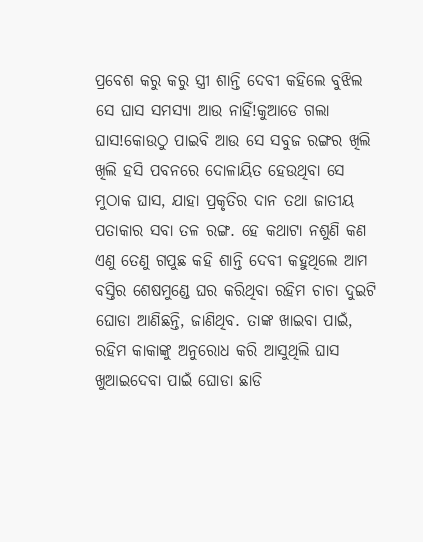ପ୍ରବେଶ କରୁ କରୁ ସ୍ତ୍ରୀ ଶାନ୍ତି ଦେବୀ କହିଲେ ବୁଝିଲ ସେ ଘାସ ସମସ୍ୟା ଆଉ ନାହିଁ!କୁଆଡେ ଗଲା ଘାସ!କୋଉଠୁ ପାଇବି ଆଉ ସେ ସବୁଜ ରଙ୍ଗର ଖିଲି ଖିଲି ହସି ପବନରେ ଦୋଳାୟିତ ହେଉଥିବା ସେ ମୁଠାକ ଘାସ, ଯାହା ପ୍ରକୃତିର ଦାନ ତଥା ଜାତୀୟ ପତାକାର ସବା ତଳ ରଙ୍ଗ. ହେ କଥାଟା ନଶୁଣି କଣ ଏଣୁ ତେଣୁ ଗପୁଛ କହି ଶାନ୍ତି ଦେବୀ କହୁଥିଲେ ଆମ ବସ୍ତିର ଶେଷମୁଣ୍ଡେ ଘର କରିଥିବା ରହିମ ଚାଚା ଦୁଇଟି ଘୋଡା ଆଣିଛନ୍ତି, ଜାଣିଥିବ. ତାଙ୍କ ଖାଇବା ପାଇଁ, ରହିମ କାକାଙ୍କୁ ଅନୁରୋଧ କରି ଆସୁଥିଲି ଘାସ ଖୁଆଇଦେବା ପାଇଁ ଘୋଡା ଛାଡି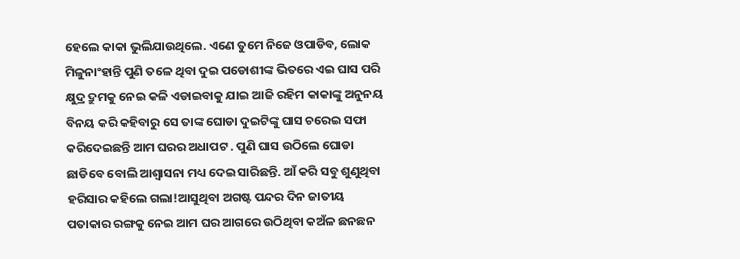ହେଲେ କାକା ଭୁଲିଯାଉଥିଲେ. ଏଣେ ତୁମେ ନିଜେ ଓପାଡିବ, ଲୋକ ମିଳୁନାଂହାନ୍ତି ପୁଣି ତଳେ ଥିବା ଦୁଇ ପଡୋଶୀଙ୍କ ଭିତରେ ଏଇ ଘାସ ପରି କ୍ଷୁଦ୍ର ଦ୍ରୁମକୁ ନେଇ କଳି ଏଡାଇବାକୁ ଯାଇ ଆଜି ରହିମ କାକାଙ୍କୁ ଅନୁନୟ ବିନୟ କରି କହିବାରୁ ସେ ତାଙ୍କ ଘୋଡା ଦୁଇଟିଙ୍କୁ ଘାସ ଚରେଇ ସଫା କରିଦେଇଛନ୍ତି ଆମ ଘରର ଅଧାପଟ . ପୁଣି ଘାସ ଉଠିଲେ ଘୋଡା ଛାଡିବେ ବୋଲି ଆଶ୍ଵାସନା ମଧ୍ୟ ଦେଇ ସାରିଛନ୍ତି. ଆଁ କରି ସବୁ ଶୁଣୁଥିବା ହରିସାର କହିଲେ ଗଲା!ଆସୁଥିବା ଅଗଷ୍ଟ ପନ୍ଦର ଦିନ ଜାତୀୟ ପତାକାର ରଙ୍ଗକୁ ନେଇ ଆମ ଘର ଆଗରେ ଉଠିଥିବା କଅଁଳ ଛନଛନ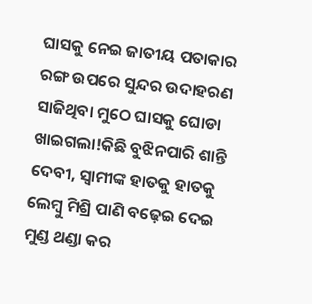ଘାସକୁ ନେଇ ଜାତୀୟ ପତାକାର ରଙ୍ଗ ଉପରେ ସୁନ୍ଦର ଉଦାହରଣ ସାଜିଥିବା ମୁଠେ ଘାସକୁ ଘୋଡା ଖାଇଗଲା!କିଛି ବୁଝିନପାରି ଶାନ୍ତି ଦେବୀ, ସ୍ୱାମୀଙ୍କ ହାତକୁ ହାତକୁ ଲେମ୍ବୁ ମିଶ୍ରି ପାଣି ବଢ଼େଇ ଦେଇ ମୁଣ୍ଡ ଥଣ୍ଡା କର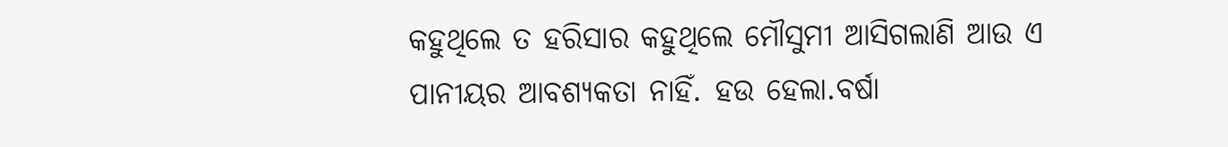କହୁଥିଲେ ତ ହରିସାର କହୁଥିଲେ ମୌସୁମୀ ଆସିଗଲାଣି ଆଉ ଏ ପାନୀୟର ଆବଶ୍ୟକତା ନାହିଁ. ହଉ ହେଲା.ବର୍ଷା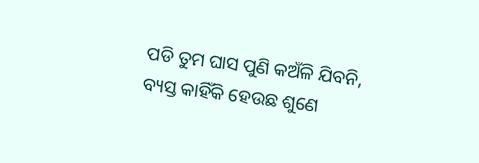ପଡି ତୁମ ଘାସ ପୁଣି କଅଁଳି ଯିବନି, ବ୍ୟସ୍ତ କାହିଁକି ହେଉଛ ଶୁଣେ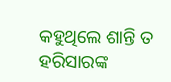କହୁଥିଲେ ଶାନ୍ତି ତ ହରିସାରଙ୍କ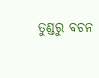ତୁଣ୍ଡରୁ ବଚନ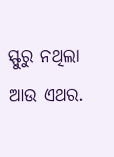ସ୍ଫୁରୁ ନଥିଲା ଆଉ ଏଥର.